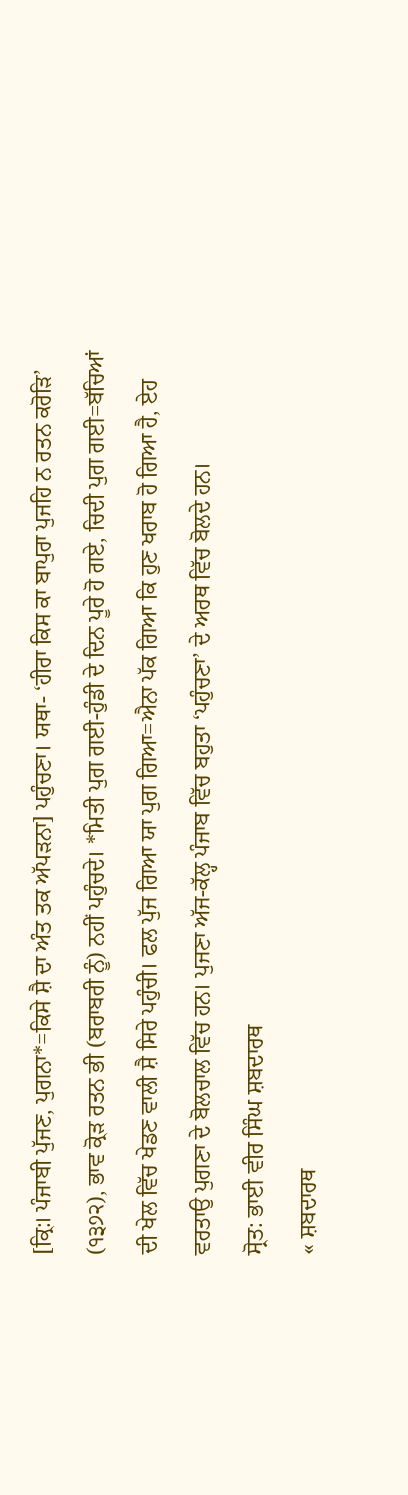[ਕ੍ਰਿ:। ਪੰਜਾਬੀ ਪੁੱਜਣ, ਪੁਗਨਾ*=ਕਿਸੇ ਸ਼ੈ ਦਾ ਅੰਤ ਤਕ ਅੱਪੜਨਾ] ਪਹੁੰਚਣਾ। ਯਥਾ- ‘ਹੀਰਾ ਕਿਸ ਕਾ ਬਾਪੁਰਾ ਪੁਜਹਿ ਨ ਰਤਨ ਕਰੋੜਿ’ (੧੩੭੨), ਭਾਵ ਕ੍ਰੋੜ ਰਤਨ ਭੀ (ਬਰਾਬਰੀ ਨੂੰ) ਨਹੀਂ ਪਹੁੰਚਦੇ। *ਮਿਤੀ ਪੁਗ ਗਈ-ਹੁੰਡੀ ਦੇ ਦਿਨ ਪੂਰੇ ਹੋ ਗਏ, ਚਿਦੀ ਪੁਗ ਗਈ=ਬੱਚਿਆਂ ਦੀ ਖੇਲ ਵਿੱਚ ਖੇਡਣ ਵਾਲੀ ਸ਼ੈ ਸਿਰੇ ਪਹੁੰਚੀ। ਫਲ ਪੁੱਜ ਗਿਆ ਯਾ ਪੁਗ ਗਿਆ=ਐਨਾ ਪੱਕ ਗਿਆ ਕਿ ਹੁਣ ਖਰਾਬ ਹੋ ਗਿਆ ਹੈ, ਏਹ ਵਰਤਾਉ ਪੁਗਣਾ ਦੇ ਬੋਲਚਾਲ ਵਿੱਚ ਹਨ। ਪੁਜਣਾ ਅੱਜ-ਕੱਲ੍ਹ ਪੰਜਾਬ ਵਿੱਚ ਬਹੁਤਾ ‘ਪਹੁੰਚਣਾ’ ਦੇ ਅਰਥ ਵਿੱਚ ਬੋਲਦੇ ਹਨ।
ਸ੍ਰੋਤ: ਭਾਈ ਵੀਰ ਸਿੰਘ ਸ਼ਬਦਾਰਥ
« ਸ਼ਬਦਾਰਥ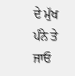ਦੇ ਮੁੱਖ ਪੰਨੇ ਤੇ ਜਾਓ